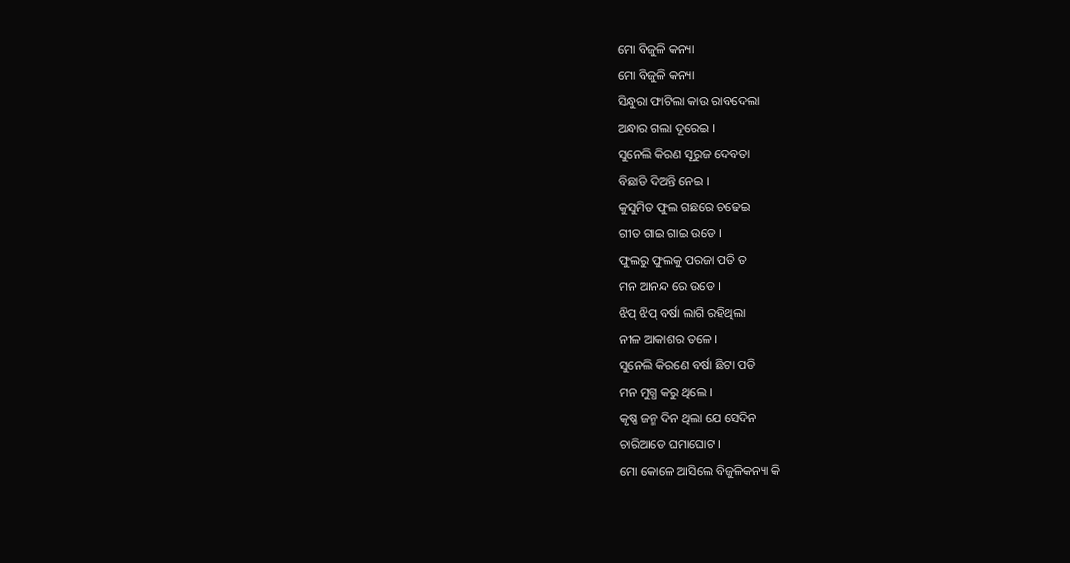ମୋ ବିଜୁଳି କନ୍ୟା
ମୋ ବିଜୁଳି କନ୍ୟା
ସିନ୍ଧୁରା ଫାଟିଲା କାଉ ରାବଦେଲା
ଅନ୍ଧାର ଗଲା ଦୂରେଇ ।
ସୁନେଲି କିରଣ ସୂରୁଜ ଦେବତା
ବିଛାଡି ଦିଅନ୍ତି ନେଇ ।
କୁସୁମିତ ଫୁଲ ଗଛରେ ଚଢେଇ
ଗୀତ ଗାଇ ଗାଇ ଉଡେ ।
ଫୁଲରୁ ଫୁଲକୁ ପରଜା ପତି ତ
ମନ ଆନନ୍ଦ ରେ ଉଡେ ।
ଝିପ୍ ଝିପ୍ ବର୍ଷା ଲାଗି ରହିଥିଲା
ନୀଳ ଆକାଶର ତଳେ ।
ସୁନେଲି କିରଣେ ବର୍ଷା ଛିଟା ପଡି
ମନ ମୁଗ୍ଧ କରୁ ଥିଲେ ।
କୃଷ୍ଣ ଜନ୍ମ ଦିନ ଥିଲା ଯେ ସେଦିନ
ଚାରିଆଡେ ଘମାଘୋଟ ।
ମୋ କୋଳେ ଆସିଲେ ବିଜୁଳିକନ୍ୟା କି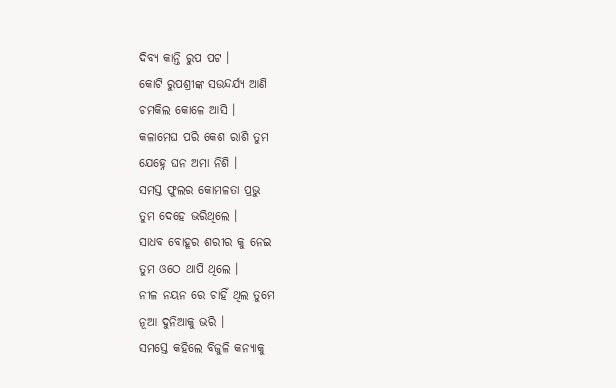ଦିବ୍ୟ କାନ୍ତି ରୁପ ପଟ ।
କୋଟି ରୁପଶ୍ରୀଙ୍କ ସଉନ୍ଦର୍ଯ୍ୟ ଆଣି
ଚମକିଲ କୋଳେ ଆସି ।
କଳାମେଘ ପରି କେଶ ରାଶି ତୁମ
ଯେହ୍ନେ ଘନ ଅମା ନିଶି ।
ସମସ୍ତ ଫୁଲର କୋମଳତା ପ୍ରଭୁ
ତୁମ ଦେହେ ଭରିଥିଲେ ।
ସାଧବ ବୋହୂର ଶରୀର କୁ ନେଇ
ତୁମ ଓଠେ ଥାପି ଥିଲେ ।
ନୀଳ ନୟନ ରେ ଚାହିଁ ଥିଲ ତୁମେ
ନୂଆ ଦୁନିଆକୁ ଭରି ।
ସମସ୍ତେ କହିଲେ ବିଜୁଳି କନ୍ୟାକୁ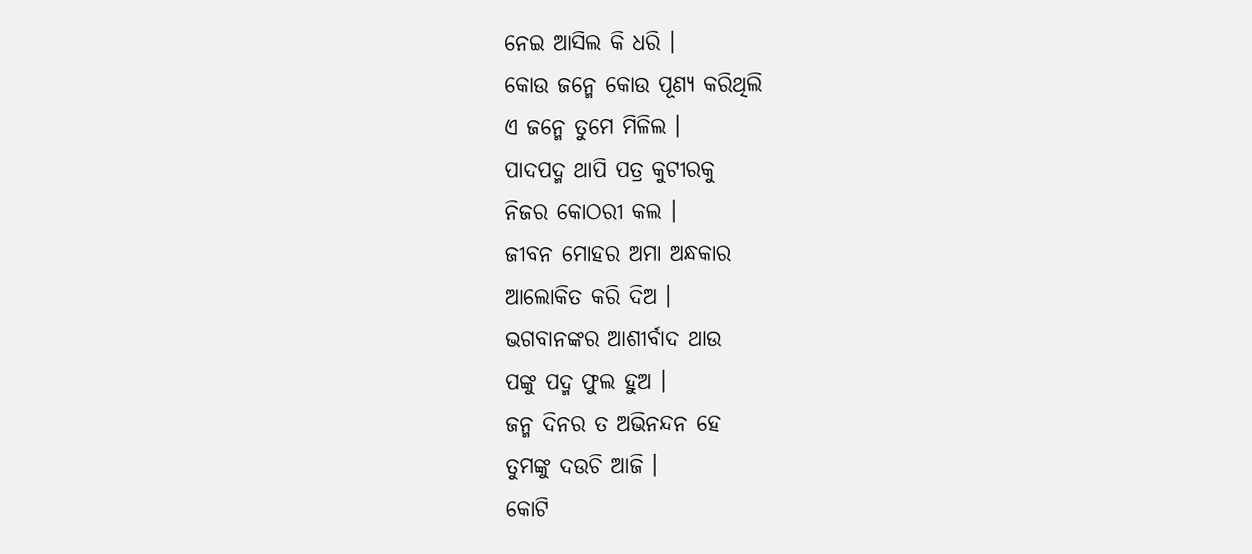ନେଇ ଆସିଲ କି ଧରି ।
କୋଉ ଜନ୍ମେ କୋଉ ପୂଣ୍ୟ କରିଥିଲି
ଏ ଜନ୍ମେ ତୁମେ ମିଳିଲ ।
ପାଦପଦ୍ମ ଥାପି ପତ୍ର କୁଟୀରକୁ
ନିଜର କୋଠରୀ କଲ ।
ଜୀବନ ମୋହର ଅମା ଅନ୍ଧକାର
ଆଲୋକିତ କରି ଦିଅ ।
ଭଗବାନଙ୍କର ଆଶୀର୍ବାଦ ଥାଉ
ପଙ୍କୁ ପଦ୍ମ ଫୁଲ ହୁଅ ।
ଜନ୍ମ ଦିନର ତ ଅଭିନନ୍ଦନ ହେ
ତୁମଙ୍କୁ ଦଉଚି ଆଜି ।
କୋଟି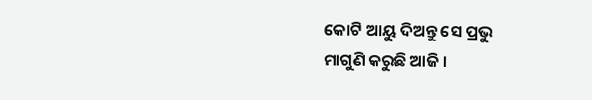କୋଟି ଆୟୁ ଦିଅନ୍ତୁ ସେ ପ୍ରଭୁ
ମାଗୁଣି କରୁଛି ଆଜି ।